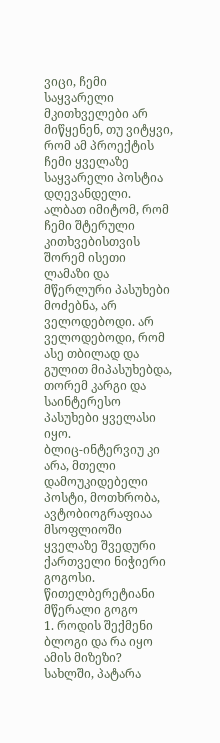ვიცი, ჩემი საყვარელი მკითხველები არ მიწყენენ, თუ ვიტყვი, რომ ამ პროექტის ჩემი ყველაზე საყვარელი პოსტია დღევანდელი. ალბათ იმიტომ, რომ ჩემი შტერული კითხვებისთვის შორემ ისეთი ლამაზი და მწერლური პასუხები მოძებნა, არ ველოდებოდი. არ ველოდებოდი, რომ ასე თბილად და გულით მიპასუხებდა, თორემ კარგი და საინტერესო პასუხები ყველასი იყო.
ბლიც-ინტერვიუ კი არა, მთელი დამოუკიდებელი პოსტი, მოთხრობა, ავტობიოგრაფიაა მსოფლიოში ყველაზე შვედური ქართველი ნიჭიერი გოგოსი.
წითელბერეტიანი მწერალი გოგო
1. როდის შექმენი ბლოგი და რა იყო ამის მიზეზი?
სახლში, პატარა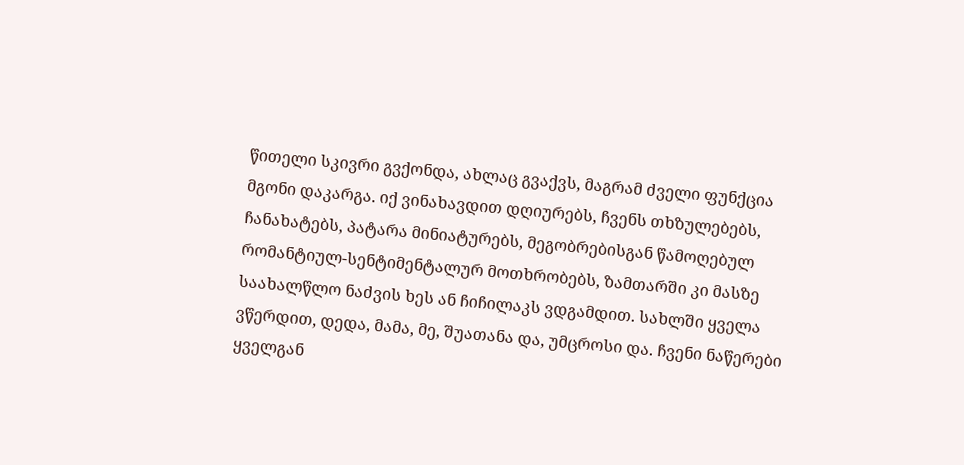წითელი სკივრი გვქონდა, ახლაც გვაქვს, მაგრამ ძველი ფუნქცია მგონი დაკარგა. იქ ვინახავდით დღიურებს, ჩვენს თხზულებებს, ჩანახატებს, პატარა მინიატურებს, მეგობრებისგან წამოღებულ რომანტიულ-სენტიმენტალურ მოთხრობებს, ზამთარში კი მასზე საახალწლო ნაძვის ხეს ან ჩიჩილაკს ვდგამდით. სახლში ყველა ვწერდით, დედა, მამა, მე, შუათანა და, უმცროსი და. ჩვენი ნაწერები ყველგან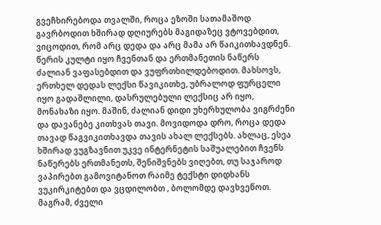გვეჩხირებოდა თვალში, როცა ეზოში სათამაშოდ გავრბოდით ხშირად დღიურებს მაგიდაზეც ვტოვებდით, ვიცოდით, რომ არც დედა და არც მამა არ წაიკითხავდნენ. წერის კულტი იყო ჩვენთან და ერთმანეთის ნაწერს ძალიან ვაფასებდით და ვუფრთხილდებოდით. მახსოვს, ერთხელ დედას ლექსი წავიკითხე, უბრალოდ ფურცელი იყო გადაშლილი, დასრულებული ლექსიც არ იყო, მონახაზი იყო. მაშინ, ძალიან დიდი უხერხულობა ვიგრძენი და დავანებე კითხვას თავი. მოვიდოდა დრო, როცა დედა თავად წაგვიკითხავდა თავის ახალ ლექსებს. ახლაც, ესეა ხშირად ვუგზავნით უკვე ინტერნეტის საშუალებით ჩვენს ნაწერებს ერთმანეთს, შენიშვნებს ვიღებთ, თუ საჯაროდ ვაპირებთ გამოვიტანოთ რაიმე ტექსტი დიდხანს ვუკირკიტებთ და ვცდილობთ , ბოლომდე დავხვეწოთ. მაგრამ, ძველი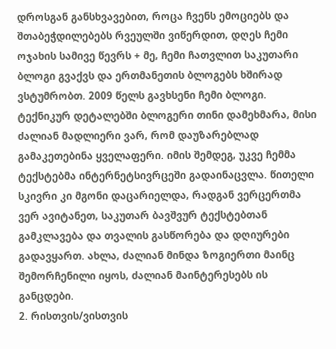დროსგან განსხვავებით, როცა ჩვენს ემოციებს და შთაბეჭდილებებს რვეულში ვიწერდით, დღეს ჩემი ოჯახის სამივე წევრს + მე, ჩემი ჩათვლით საკუთარი ბლოგი გვაქვს და ერთმანეთის ბლოგებს ხშირად ვსტუმრობთ. 2009 წელს გავხსენი ჩემი ბლოგი. ტექნიკურ დეტალებში ბლოგერი თინი დამეხმარა, მისი ძალიან მადლიერი ვარ, რომ დაუზარებლად გამაკეთებინა ყველაფერი. იმის შემდეგ, უკვე ჩემმა ტექსტებმა ინტერნეტსივრცეში გადაინაცვლა. წითელი სკივრი კი მგონი დაცარიელდა, რადგან ვერცერთმა ვერ ავიტანეთ, საკუთარ ბავშვურ ტექსტებთან გამკლავება და თვალის გასწორება და დღიურები გადავყართ. ახლა, ძალიან მინდა ზოგიერთი მაინც შემორჩენილი იყოს, ძალიან მაინტერესებს ის განცდები.
2. რისთვის/ვისთვის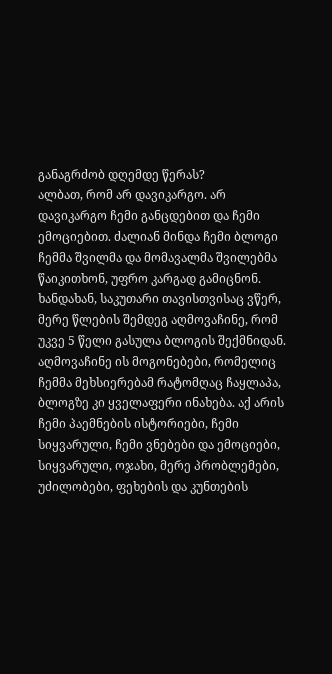განაგრძობ დღემდე წერას?
ალბათ, რომ არ დავიკარგო. არ დავიკარგო ჩემი განცდებით და ჩემი ემოციებით. ძალიან მინდა ჩემი ბლოგი ჩემმა შვილმა და მომავალმა შვილებმა წაიკითხონ, უფრო კარგად გამიცნონ. ხანდახან, საკუთარი თავისთვისაც ვწერ, მერე წლების შემდეგ აღმოვაჩინე, რომ უკვე 5 წელი გასულა ბლოგის შექმნიდან. აღმოვაჩინე ის მოგონებები, რომელიც ჩემმა მეხსიერებამ რატომღაც ჩაყლაპა, ბლოგზე კი ყველაფერი ინახება. აქ არის ჩემი პაემნების ისტორიები, ჩემი სიყვარული, ჩემი ვნებები და ემოციები, სიყვარული, ოჯახი, მერე პრობლემები, უძილობები, ფეხების და კუნთების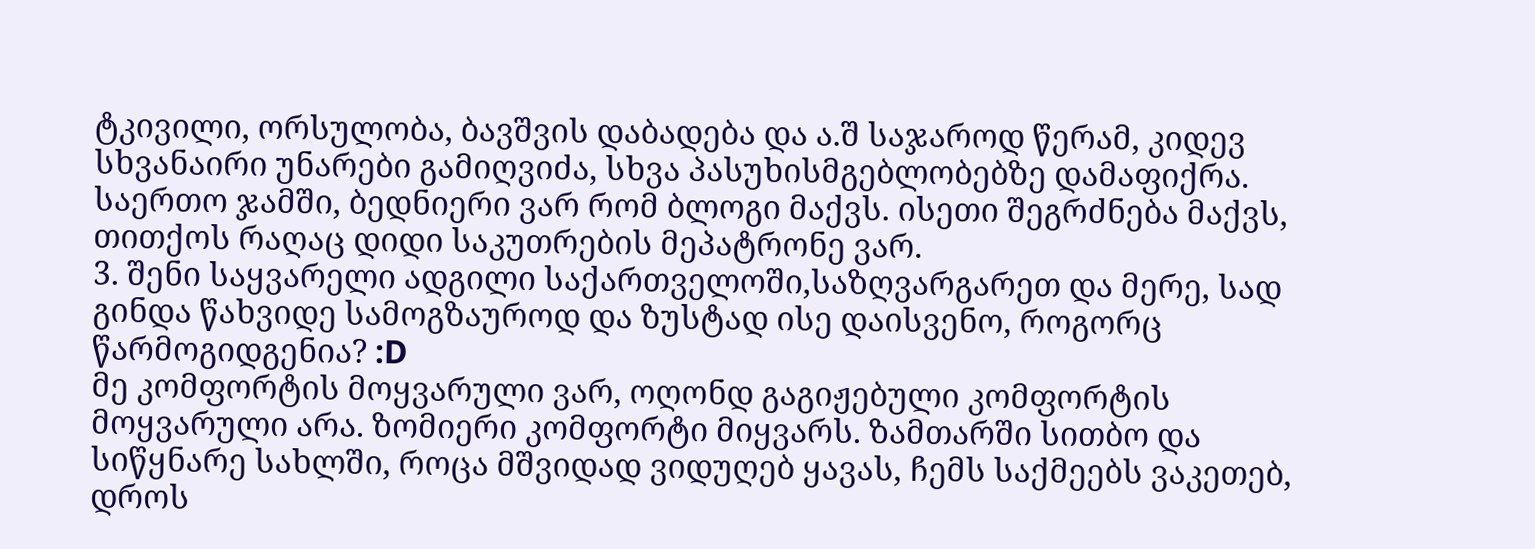ტკივილი, ორსულობა, ბავშვის დაბადება და ა.შ საჯაროდ წერამ, კიდევ სხვანაირი უნარები გამიღვიძა, სხვა პასუხისმგებლობებზე დამაფიქრა. საერთო ჯამში, ბედნიერი ვარ რომ ბლოგი მაქვს. ისეთი შეგრძნება მაქვს, თითქოს რაღაც დიდი საკუთრების მეპატრონე ვარ.
3. შენი საყვარელი ადგილი საქართველოში,საზღვარგარეთ და მერე, სად გინდა წახვიდე სამოგზაუროდ და ზუსტად ისე დაისვენო, როგორც წარმოგიდგენია? :D
მე კომფორტის მოყვარული ვარ, ოღონდ გაგიჟებული კომფორტის მოყვარული არა. ზომიერი კომფორტი მიყვარს. ზამთარში სითბო და სიწყნარე სახლში, როცა მშვიდად ვიდუღებ ყავას, ჩემს საქმეებს ვაკეთებ, დროს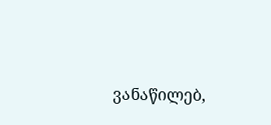ვანაწილებ,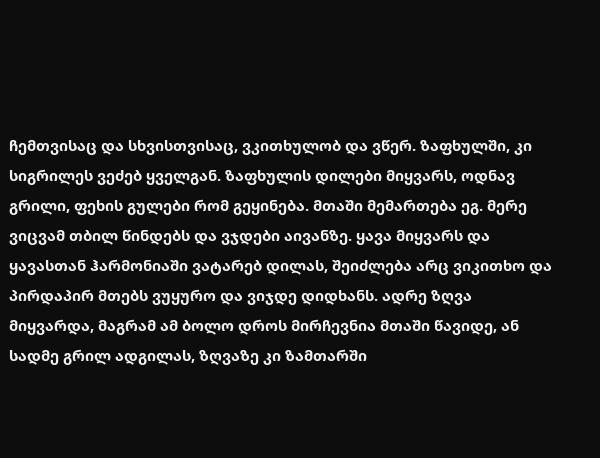ჩემთვისაც და სხვისთვისაც, ვკითხულობ და ვწერ. ზაფხულში, კი სიგრილეს ვეძებ ყველგან. ზაფხულის დილები მიყვარს, ოდნავ გრილი, ფეხის გულები რომ გეყინება. მთაში მემართება ეგ. მერე ვიცვამ თბილ წინდებს და ვჯდები აივანზე. ყავა მიყვარს და ყავასთან ჰარმონიაში ვატარებ დილას, შეიძლება არც ვიკითხო და პირდაპირ მთებს ვუყურო და ვიჯდე დიდხანს. ადრე ზღვა მიყვარდა, მაგრამ ამ ბოლო დროს მირჩევნია მთაში წავიდე, ან სადმე გრილ ადგილას, ზღვაზე კი ზამთარში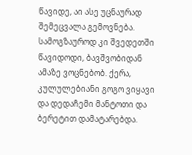წავიდე, აი ასე უცნაურად შემეცვალა გემოვნება.
სამოგზაუროდ კი შვედეთში წავიდოდი, ბავშვობიდან ამაზე ვოცნებობ. ქერა, კულულებიანი გოგო ვიყავი და დედაჩემი მანტოთი და ბერეტით დამატარებდა.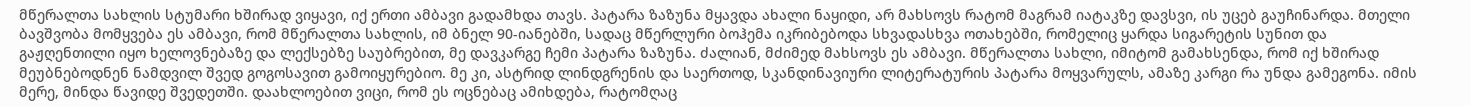მწერალთა სახლის სტუმარი ხშირად ვიყავი, იქ ერთი ამბავი გადამხდა თავს. პატარა ზაზუნა მყავდა ახალი ნაყიდი, არ მახსოვს რატომ მაგრამ იატაკზე დავსვი, ის უცებ გაუჩინარდა. მთელი ბავშვობა მომყვება ეს ამბავი, რომ მწერალთა სახლის, იმ ბნელ 90-იანებში, სადაც მწერლური ბოჰემა იკრიბებოდა სხვადასხვა ოთახებში, რომელიც ყარდა სიგარეტის სუნით და გაჟღენთილი იყო ხელოვნებაზე და ლექსებზე საუბრებით, მე დავკარგე ჩემი პატარა ზაზუნა. ძალიან, მძიმედ მახსოვს ეს ამბავი. მწერალთა სახლი, იმიტომ გამახსენდა, რომ იქ ხშირად მეუბნებოდნენ ნამდვილ შვედ გოგოსავით გამოიყურებიო. მე კი, ასტრიდ ლინდგრენის და საერთოდ, სკანდინავიური ლიტერატურის პატარა მოყვარულს, ამაზე კარგი რა უნდა გამეგონა. იმის მერე, მინდა წავიდე შვედეთში. დაახლოებით ვიცი, რომ ეს ოცნებაც ამიხდება, რატომღაც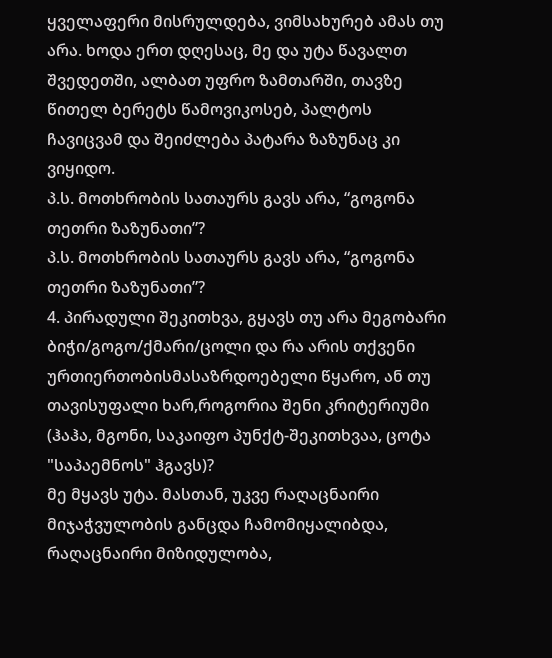ყველაფერი მისრულდება, ვიმსახურებ ამას თუ არა. ხოდა ერთ დღესაც, მე და უტა წავალთ შვედეთში, ალბათ უფრო ზამთარში, თავზე წითელ ბერეტს წამოვიკოსებ, პალტოს ჩავიცვამ და შეიძლება პატარა ზაზუნაც კი ვიყიდო.
პ.ს. მოთხრობის სათაურს გავს არა, “გოგონა თეთრი ზაზუნათი”?
პ.ს. მოთხრობის სათაურს გავს არა, “გოგონა თეთრი ზაზუნათი”?
4. პირადული შეკითხვა, გყავს თუ არა მეგობარი ბიჭი/გოგო/ქმარი/ცოლი და რა არის თქვენი ურთიერთობისმასაზრდოებელი წყარო, ან თუ თავისუფალი ხარ,როგორია შენი კრიტერიუმი (ჰაჰა, მგონი, საკაიფო პუნქტ-შეკითხვაა, ცოტა "საპაემნოს" ჰგავს)?
მე მყავს უტა. მასთან, უკვე რაღაცნაირი მიჯაჭვულობის განცდა ჩამომიყალიბდა, რაღაცნაირი მიზიდულობა,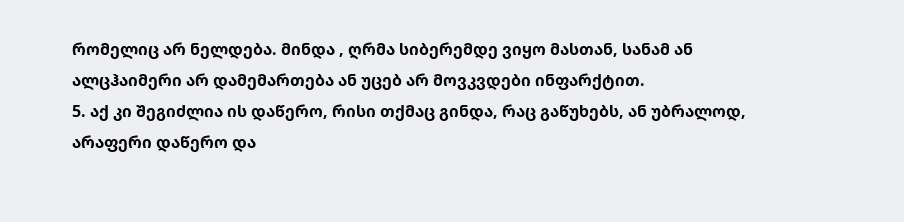რომელიც არ ნელდება. მინდა , ღრმა სიბერემდე ვიყო მასთან, სანამ ან ალცჰაიმერი არ დამემართება ან უცებ არ მოვკვდები ინფარქტით.
5. აქ კი შეგიძლია ის დაწერო, რისი თქმაც გინდა, რაც გაწუხებს, ან უბრალოდ, არაფერი დაწერო და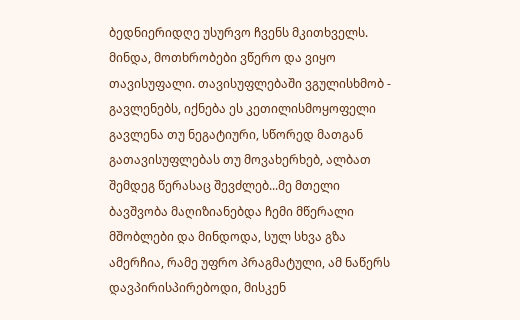ბედნიერიდღე უსურვო ჩვენს მკითხველს.
მინდა, მოთხრობები ვწერო და ვიყო თავისუფალი. თავისუფლებაში ვგულისხმობ - გავლენებს, იქნება ეს კეთილისმოყოფელი გავლენა თუ ნეგატიური, სწორედ მათგან გათავისუფლებას თუ მოვახერხებ, ალბათ შემდეგ წერასაც შევძლებ...მე მთელი ბავშვობა მაღიზიანებდა ჩემი მწერალი მშობლები და მინდოდა, სულ სხვა გზა ამერჩია, რამე უფრო პრაგმატული, ამ ნაწერს დავპირისპირებოდი, მისკენ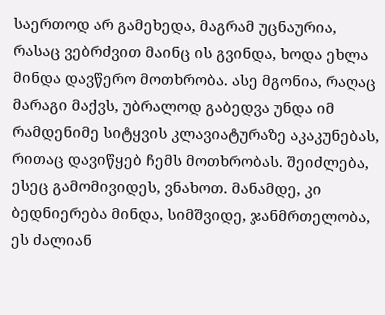საერთოდ არ გამეხედა, მაგრამ უცნაურია, რასაც ვებრძვით მაინც ის გვინდა, ხოდა ეხლა მინდა დავწერო მოთხრობა. ასე მგონია, რაღაც მარაგი მაქვს, უბრალოდ გაბედვა უნდა იმ რამდენიმე სიტყვის კლავიატურაზე აკაკუნებას, რითაც დავიწყებ ჩემს მოთხრობას. შეიძლება, ესეც გამომივიდეს, ვნახოთ. მანამდე, კი ბედნიერება მინდა, სიმშვიდე, ჯანმრთელობა, ეს ძალიან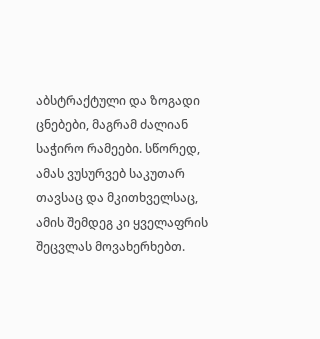აბსტრაქტული და ზოგადი ცნებები, მაგრამ ძალიან საჭირო რამეები. სწორედ, ამას ვუსურვებ საკუთარ თავსაც და მკითხველსაც, ამის შემდეგ კი ყველაფრის შეცვლას მოვახერხებთ.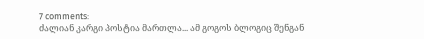7 comments:
ძალიან კარგი პოსტია მართლა... ამ გოგოს ბლოგიც შენგან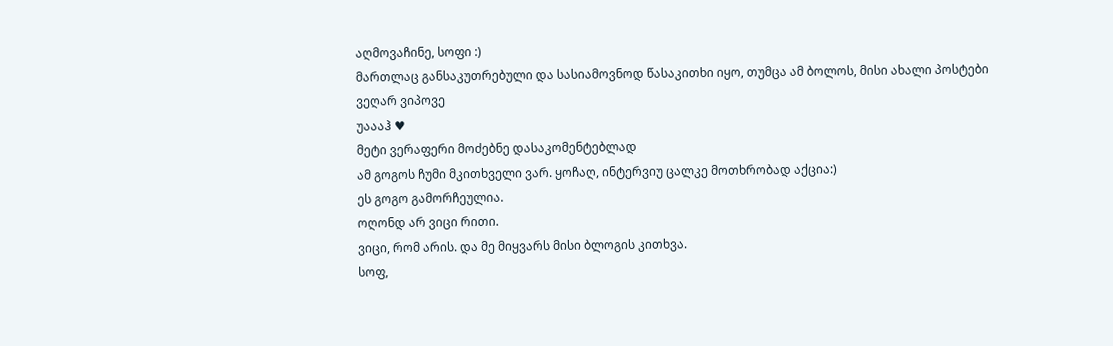აღმოვაჩინე, სოფი :)
მართლაც განსაკუთრებული და სასიამოვნოდ წასაკითხი იყო, თუმცა ამ ბოლოს, მისი ახალი პოსტები ვეღარ ვიპოვე
უაააჰ ♥
მეტი ვერაფერი მოძებნე დასაკომენტებლად
ამ გოგოს ჩუმი მკითხველი ვარ. ყოჩაღ, ინტერვიუ ცალკე მოთხრობად აქცია:)
ეს გოგო გამორჩეულია.
ოღონდ არ ვიცი რითი.
ვიცი, რომ არის. და მე მიყვარს მისი ბლოგის კითხვა.
სოფ,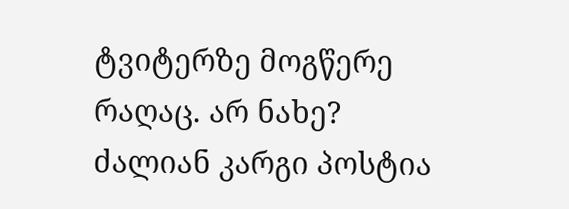ტვიტერზე მოგწერე რაღაც. არ ნახე?
ძალიან კარგი პოსტია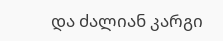და ძალიან კარგი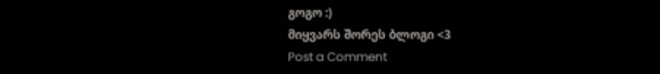გოგო :)
მიყვარს შორეს ბლოგი <3
Post a Comment